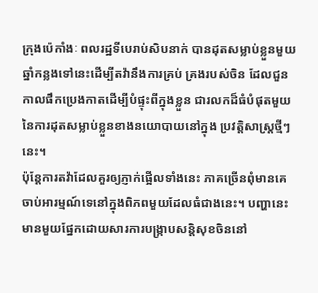ក្រុងប៉េកាំងៈ ពលរដ្ឋទីបេរាប់សិបនាក់ បានដុតសម្លាប់ខ្លួនមួយឆ្នាំកន្លងទៅនេះដើម្បីតវ៉ានឹងការគ្រប់ គ្រងរបស់ចិន ដែលជួនកាលផឹកប្រេងកាតដើម្បីបំផ្ទុះពីក្នុងខ្លួន ជារលកដ៏ធំបំផុតមួយនៃការដុតសម្លាប់ខ្លួនខាងនយោបាយនៅក្នុង ប្រវត្តិសាស្រ្តថ្មីៗនេះ។
ប៉ុន្តែការតវ៉ាដែលគួរឲ្យភ្ញាក់ផ្អើលទាំងនេះ ភាគច្រើនពុំមានគេចាប់អារម្មណ៍ទេនៅក្នុងពិភពមួយដែលធំជាងនេះ។ បញ្ហានេះមានមួយផ្នែកដោយសារការបង្ក្រាបសន្តិសុខចិននៅ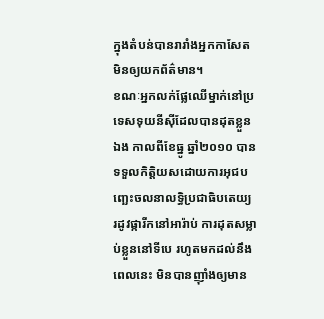ក្នុងតំបន់បានរារាំងអ្នកកាសែតមិនឲ្យយកព័ត៌មាន។
ខណៈអ្នកលក់ផ្លែឈើម្នាក់នៅប្រទេសទុយនីស៊ីដែលបានដុតខ្លួនឯង កាលពីខែធ្នូ ឆ្នាំ២០១០ បានទទួលកិត្តិយសដោយការអុជបញ្ឆេះចលនាលទ្ធិប្រជាធិបតេយ្យ រដូវផ្ការីកនៅអារ៉ាប់ ការដុតសម្លាប់ខ្លួននៅទីបេ រហូតមកដល់នឹងពេលនេះ មិនបានញ៉ាំងឲ្យមាន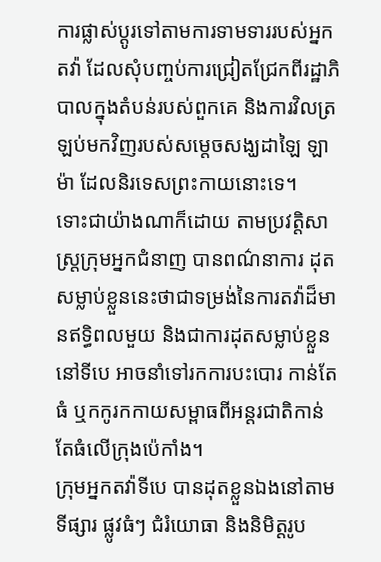ការផ្លាស់ប្តូរទៅតាមការទាមទាររបស់អ្នក តវ៉ា ដែលសុំបញ្ចប់ការជ្រៀតជ្រែកពីរដ្ឋាភិបាលក្នុងតំបន់របស់ពួកគេ និងការវិលត្រឡប់មកវិញរបស់សម្តេចសង្ឃដាឡៃ ឡាម៉ា ដែលនិរទេសព្រះកាយនោះទេ។
ទោះជាយ៉ាងណាក៏ដោយ តាមប្រវត្តិសាស្រ្តក្រុមអ្នកជំនាញ បានពណ៌នាការ ដុតសម្លាប់ខ្លួននេះថាជាទម្រង់នៃការតវ៉ាដ៏មានឥទ្ធិពលមួយ និងជាការដុតសម្លាប់ខ្លួននៅទីបេ អាចនាំទៅរកការបះបោរ កាន់តែធំ ឬកកូរកកាយសម្ពាធពីអន្តរជាតិកាន់តែធំលើក្រុងប៉េកាំង។
ក្រុមអ្នកតវ៉ាទីបេ បានដុតខ្លួនឯងនៅតាមទីផ្សារ ផ្លូវធំៗ ជំរំយោធា និងនិមិត្តរូប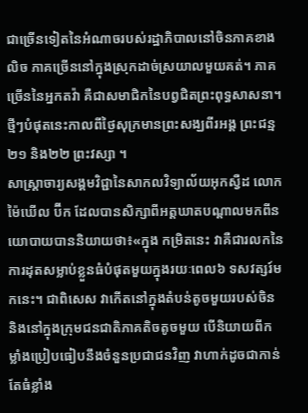ជាច្រើនទៀតនៃអំណាចរបស់រដ្ឋាភិបាលនៅចិនភាគខាង លិច ភាគច្រើននៅក្នុងស្រុកដាច់ស្រយាលមួយគត់។ ភាគច្រើននៃអ្នកតវ៉ា គឺជាសមាជិកនៃបព្វជិតព្រះពុទ្ធសាសនា។ ថ្មីៗបំផុតនេះកាលពីថ្ងៃសុក្រមានព្រះសង្ឃពីរអង្គ ព្រះជន្ម២១ និង២២ ព្រះវស្សា ។
សាស្ដ្រាចារ្យសង្គមវិជ្ជានៃសាកលវិទ្យាល័យអុកស្វឺដ លោក ម៉ៃឃើល ប៊ីក ដែលបានសិក្សាពីអត្តឃាតបណ្តាលមកពីនយោបាយបាននិយាយថា៖«ក្នុង កម្រិតនេះ វាគឺជារលកនៃការដុតសម្លាប់ខ្លួនធំបំផុតមួយក្នុងរយៈពេល៦ ទសវត្សរ៍មកនេះ។ ជាពិសេស វាកើតនៅក្នុងតំបន់តូចមួយរបស់ចិន និងនៅក្នុងក្រុមជនជាតិភាគតិចតូចមួយ បើនិយាយពីកម្លាំងប្រៀបធៀបនឹងចំនួនប្រជាជនវិញ វាហាក់ដូចជាកាន់តែធំខ្លាំង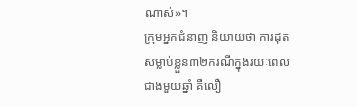ណាស់»។
ក្រុមអ្នកជំនាញ និយាយថា ការដុតសម្លាប់ខ្លួន៣២ករណីក្នុងរយៈពេលជាងមួយឆ្នាំ គឺលឿ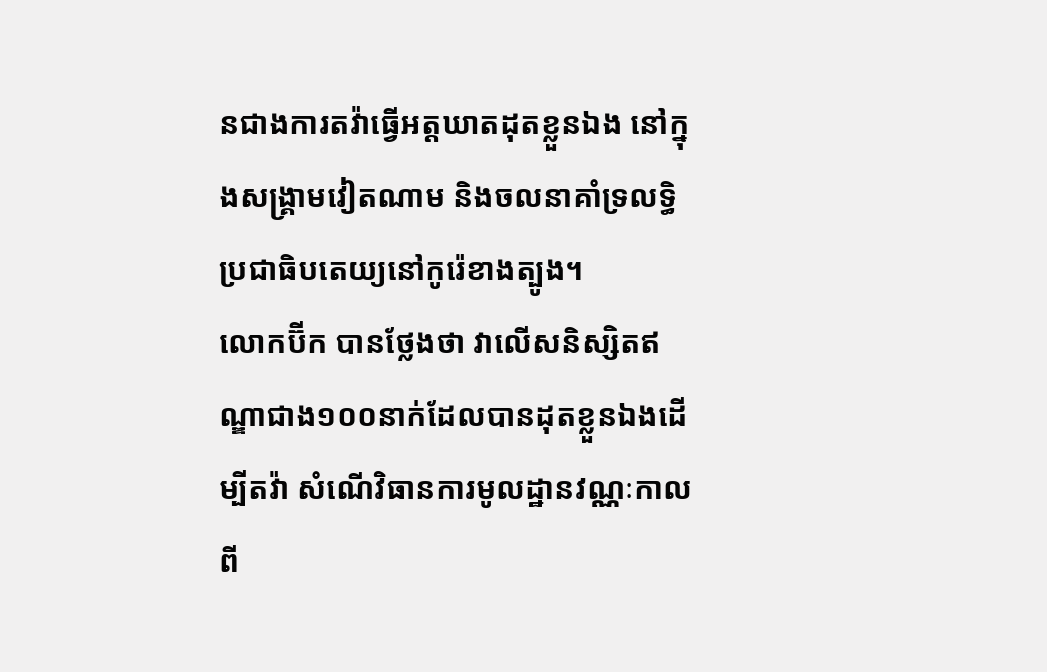នជាងការតវ៉ាធ្វើអត្តឃាតដុតខ្លួនឯង នៅក្នុងសង្គ្រាមវៀតណាម និងចលនាគាំទ្រលទ្ធិប្រជាធិបតេយ្យនៅកូរ៉េខាងត្បូង។
លោកប៊ីក បានថ្លែងថា វាលើសនិស្សិតឥណ្ឌាជាង១០០នាក់ដែលបានដុតខ្លួនឯងដើម្បីតវ៉ា សំណើវិធានការមូលដ្ឋានវណ្ណៈកាលពី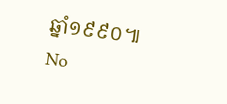ឆ្នាំ១៩៩០៕
No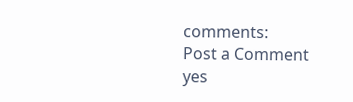comments:
Post a Comment
yes